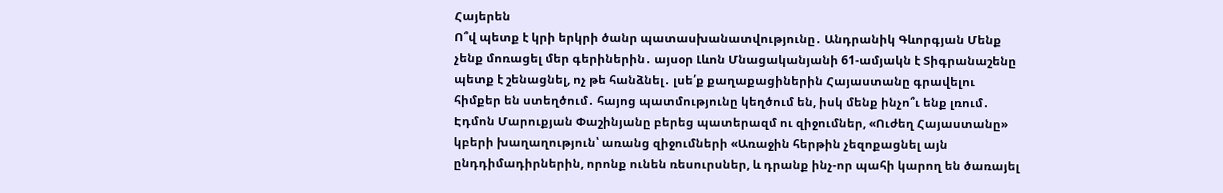Հայերեն
Ո՞վ պետք է կրի երկրի ծանր պատասխանատվությունը․ Անդրանիկ Գևորգյան Մենք չենք մոռացել մեր գերիներին․ այսօր Լևոն Մնացականյանի 61-ամյակն է Տիգրանաշենը պետք է շենացնել, ոչ թե հանձնել․ լսե՛ք քաղաքացիներին Հայաստանը գրավելու հիմքեր են ստեղծում․ հայոց պատմությունը կեղծում են, իսկ մենք ինչո՞ւ ենք լռում․ Էդմոն Մարուքյան Փաշինյանը բերեց պատերազմ ու զիջումներ, «Ուժեղ Հայաստանը» կբերի խաղաղություն՝ առանց զիջումների «Առաջին հերթին չեզոքացնել այն ընդդիմադիրներին, որոնք ունեն ռեսուրսներ, և դրանք ինչ-որ պահի կարող են ծառայել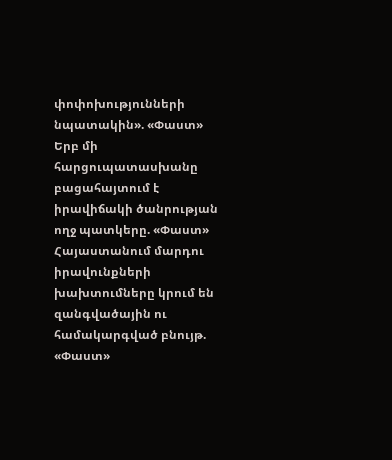փոփոխությունների նպատակին». «Փաստ» Երբ մի հարցուպատասխանը բացահայտում է իրավիճակի ծանրության ողջ պատկերը. «Փաստ» Հայաստանում մարդու իրավունքների խախտումները կրում են զանգվածային ու համակարգված բնույթ. «Փաստ»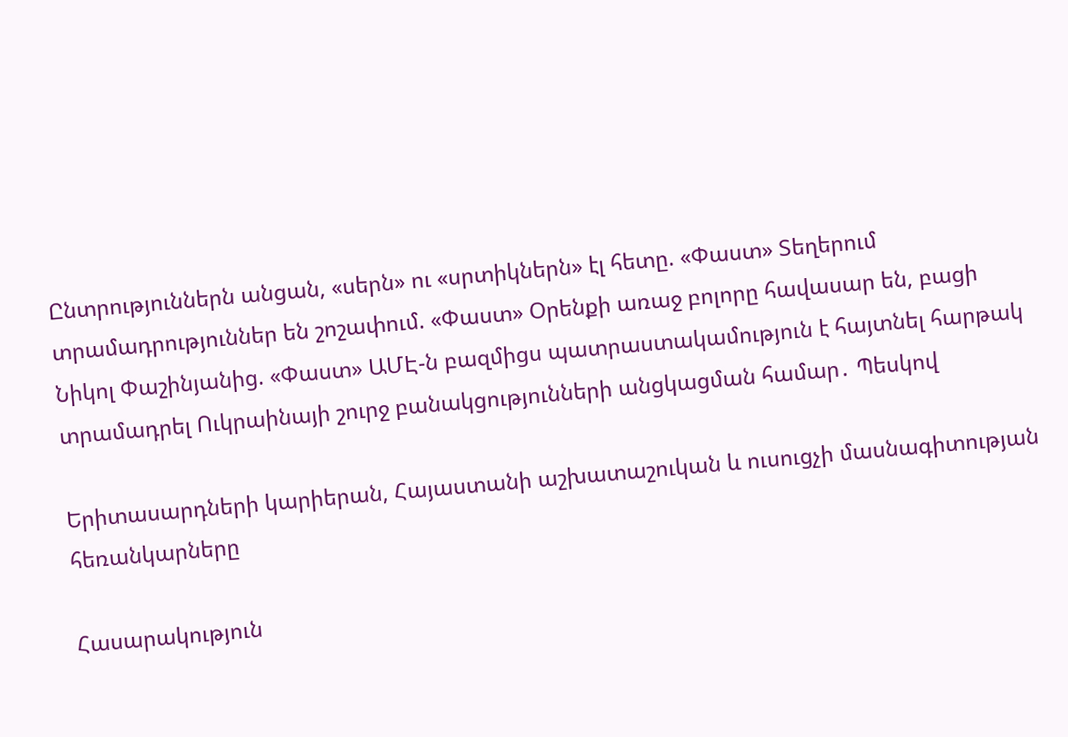Ընտրություններն անցան, «սերն» ու «սրտիկներն» էլ հետը. «Փաստ» Տեղերում տրամադրություններ են շոշափում. «Փաստ» Oրենքի առաջ բոլորը հավասար են, բացի Նիկոլ Փաշինյանից. «Փաստ» ԱՄԷ-ն բազմիցս պատրաստակամություն է հայտնել հարթակ տրամադրել Ուկրաինայի շուրջ բանակցությունների անցկացման համար․ Պեսկով

Երիտասարդների կարիերան, Հայաստանի աշխատաշուկան և ուսուցչի մասնագիտության հեռանկարները

Հասարակություն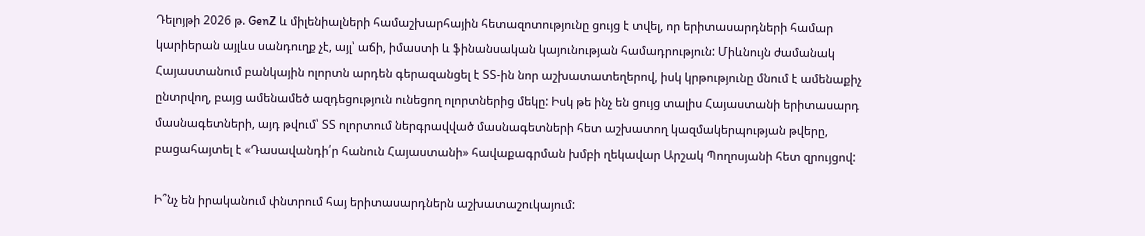Դելոյթի 2026 թ. GenZ և միլենիալների համաշխարհային հետազոտությունը ցույց է տվել, որ երիտասարդների համար կարիերան այլևս սանդուղք չէ, այլ՝ աճի, իմաստի և ֆինանսական կայունության համադրություն: Միևնույն ժամանակ Հայաստանում բանկային ոլորտն արդեն գերազանցել է ՏՏ-ին նոր աշխատատեղերով, իսկ կրթությունը մնում է ամենաքիչ ընտրվող, բայց ամենամեծ ազդեցություն ունեցող ոլորտներից մեկը: Իսկ թե ինչ են ցույց տալիս Հայաստանի երիտասարդ մասնագետների, այդ թվում՝ ՏՏ ոլորտում ներգրավված մասնագետների հետ աշխատող կազմակերպության թվերը, բացահայտել է «Դասավանդի՛ր հանուն Հայաստանի» հավաքագրման խմբի ղեկավար Արշակ Պողոսյանի հետ զրույցով:

Ի՞նչ են իրականում փնտրում հայ երիտասարդներն աշխատաշուկայում: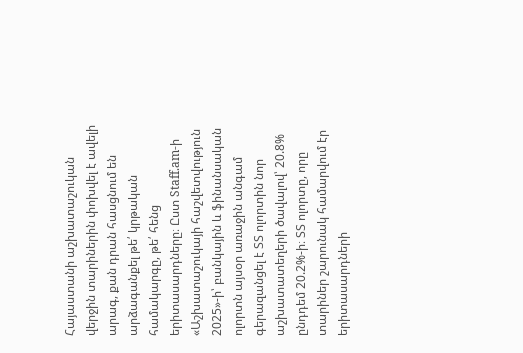Հայաստանի աշխատաշուկան վերջին տարիներին փոխվել է ավելի արագ, քան դրան հասցնում են արձագանքել թե՛ կրթական համակարգը, թե՛ հենց երիտասարդները։ Ըստ Staff.am-ի «Աշխատաշուկայի հաշվետվություն 2025»-ի՝ բանկային և ֆինանսական ոլորտն այսօր առաջին անգամ գերազանցել է ՏՏ ոլորտին նոր աշխատատեղերի ծավալով՝ 20.8% ընդդեմ 20.2%-ի։ ՏՏ ոլորտը, որը տարիներ շարունակ համարվում էր երիտասարդների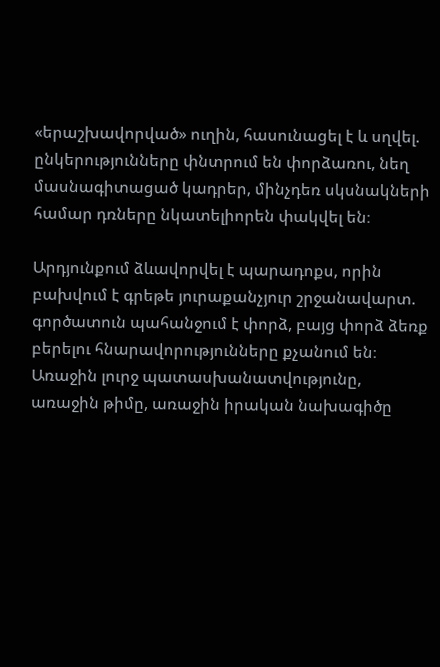«երաշխավորված» ուղին, հասունացել է և սղվել. ընկերությունները փնտրում են փորձառու, նեղ մասնագիտացած կադրեր, մինչդեռ սկսնակների համար դռները նկատելիորեն փակվել են։

Արդյունքում ձևավորվել է պարադոքս, որին բախվում է գրեթե յուրաքանչյուր շրջանավարտ. գործատուն պահանջում է փորձ, բայց փորձ ձեռք բերելու հնարավորությունները քչանում են։ Առաջին լուրջ պատասխանատվությունը, առաջին թիմը, առաջին իրական նախագիծը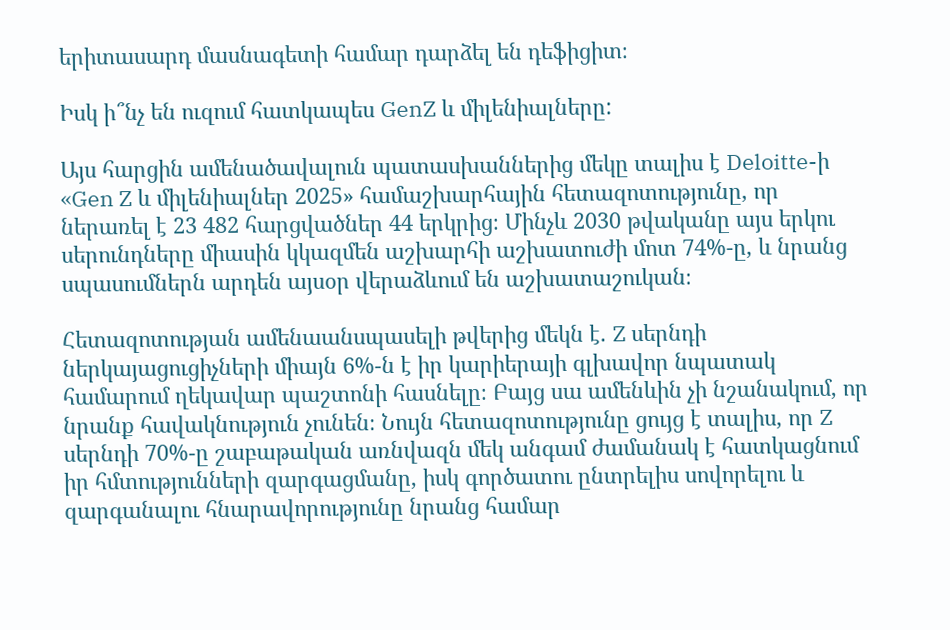երիտասարդ մասնագետի համար դարձել են դեֆիցիտ։

Իսկ ի՞նչ են ուզում հատկապես GenZ և միլենիալները:

Այս հարցին ամենածավալուն պատասխաններից մեկը տալիս է Deloitte-ի «Gen Z և միլենիալներ 2025» համաշխարհային հետազոտությունը, որ ներառել է 23 482 հարցվածներ 44 երկրից։ Մինչև 2030 թվականը այս երկու սերունդները միասին կկազմեն աշխարհի աշխատուժի մոտ 74%-ը, և նրանց սպասումներն արդեն այսօր վերաձևում են աշխատաշուկան։

Հետազոտության ամենաանսպասելի թվերից մեկն է. Z սերնդի ներկայացուցիչների միայն 6%-ն է իր կարիերայի գլխավոր նպատակ համարում ղեկավար պաշտոնի հասնելը։ Բայց սա ամենևին չի նշանակում, որ նրանք հավակնություն չունեն։ Նույն հետազոտությունը ցույց է տալիս, որ Z սերնդի 70%-ը շաբաթական առնվազն մեկ անգամ ժամանակ է հատկացնում իր հմտությունների զարգացմանը, իսկ գործատու ընտրելիս սովորելու և զարգանալու հնարավորությունը նրանց համար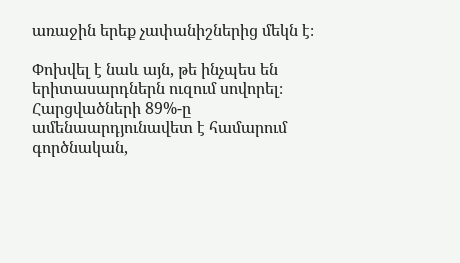առաջին երեք չափանիշներից մեկն է։

Փոխվել է նաև այն, թե ինչպես են երիտասարդներն ուզում սովորել։ Հարցվածների 89%-ը ամենաարդյունավետ է համարում գործնական,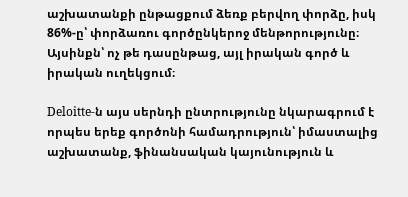աշխատանքի ընթացքում ձեռք բերվող փորձը, իսկ 86%-ը՝ փորձառու գործընկերոջ մենթորությունը։ Այսինքն՝ ոչ թե դասընթաց, այլ իրական գործ և իրական ուղեկցում։

Deloitte-ն այս սերնդի ընտրությունը նկարագրում է որպես երեք գործոնի համադրություն՝ իմաստալից աշխատանք, ֆինանսական կայունություն և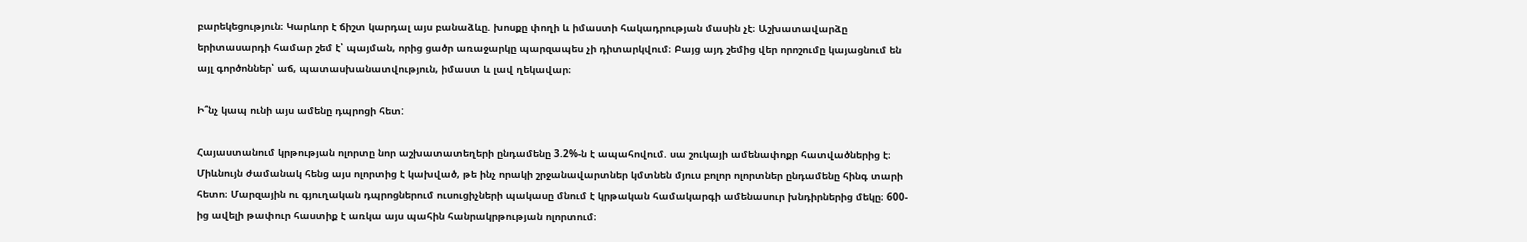բարեկեցություն։ Կարևոր է ճիշտ կարդալ այս բանաձևը. խոսքը փողի և իմաստի հակադրության մասին չէ։ Աշխատավարձը երիտասարդի համար շեմ է՝ պայման, որից ցածր առաջարկը պարզապես չի դիտարկվում։ Բայց այդ շեմից վեր որոշումը կայացնում են այլ գործոններ՝ աճ, պատասխանատվություն, իմաստ և լավ ղեկավար։

Ի՞նչ կապ ունի այս ամենը դպրոցի հետ:

Հայաստանում կրթության ոլորտը նոր աշխատատեղերի ընդամենը 3.2%-ն է ապահովում. սա շուկայի ամենափոքր հատվածներից է։ Միևնույն ժամանակ հենց այս ոլորտից է կախված, թե ինչ որակի շրջանավարտներ կմտնեն մյուս բոլոր ոլորտներ ընդամենը հինգ տարի հետո։ Մարզային ու գյուղական դպրոցներում ուսուցիչների պակասը մնում է կրթական համակարգի ամենասուր խնդիրներից մեկը։ 600-ից ավելի թափուր հաստիք է առկա այս պահին հանրակրթության ոլորտում։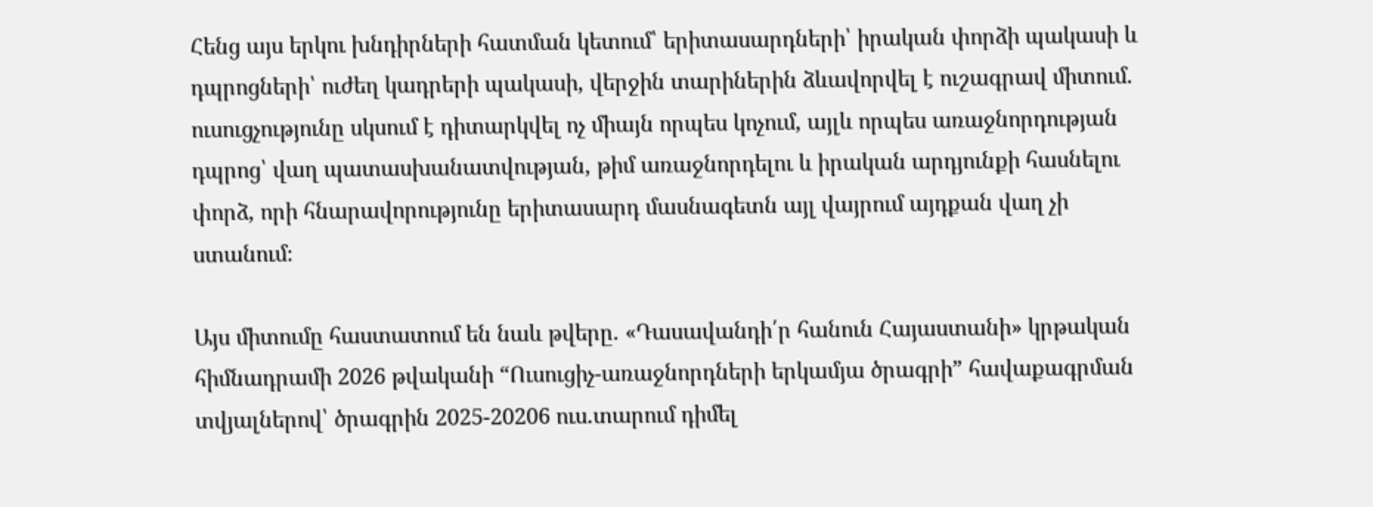Հենց այս երկու խնդիրների հատման կետում՝ երիտասարդների՝ իրական փորձի պակասի և դպրոցների՝ ուժեղ կադրերի պակասի, վերջին տարիներին ձևավորվել է ուշագրավ միտում. ուսուցչությունը սկսում է դիտարկվել ոչ միայն որպես կոչում, այլև որպես առաջնորդության դպրոց՝ վաղ պատասխանատվության, թիմ առաջնորդելու և իրական արդյունքի հասնելու փորձ, որի հնարավորությունը երիտասարդ մասնագետն այլ վայրում այդքան վաղ չի ստանում։

Այս միտումը հաստատում են նաև թվերը. «Դասավանդի՛ր հանուն Հայաստանի» կրթական հիմնադրամի 2026 թվականի “Ուսուցիչ-առաջնորդների երկամյա ծրագրի” հավաքագրման տվյալներով՝ ծրագրին 2025-20206 ուս.տարում դիմել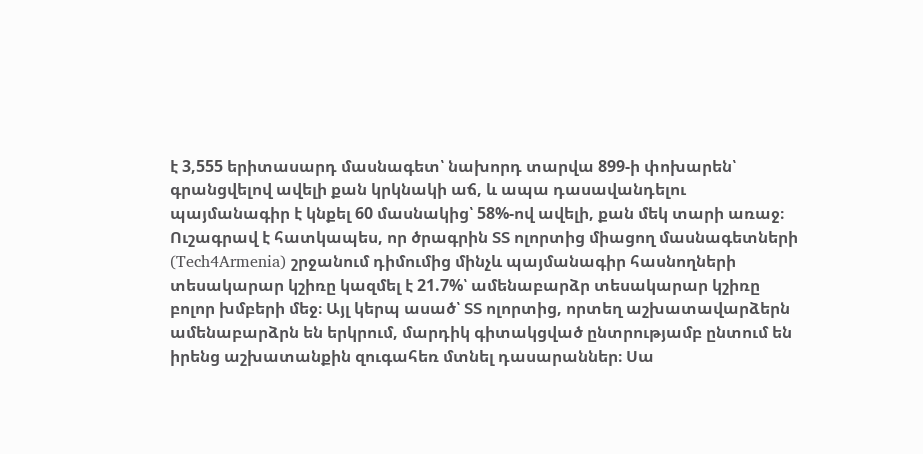է 3,555 երիտասարդ մասնագետ՝ նախորդ տարվա 899-ի փոխարեն՝ գրանցվելով ավելի քան կրկնակի աճ, և ապա դասավանդելու պայմանագիր է կնքել 60 մասնակից՝ 58%-ով ավելի, քան մեկ տարի առաջ։ Ուշագրավ է հատկապես, որ ծրագրին ՏՏ ոլորտից միացող մասնագետների (Tech4Armenia) շրջանում դիմումից մինչև պայմանագիր հասնողների տեսակարար կշիռը կազմել է 21.7%՝ ամենաբարձր տեսակարար կշիռը բոլոր խմբերի մեջ։ Այլ կերպ ասած՝ ՏՏ ոլորտից, որտեղ աշխատավարձերն ամենաբարձրն են երկրում, մարդիկ գիտակցված ընտրությամբ ընտում են իրենց աշխատանքին զուգահեռ մտնել դասարաններ։ Սա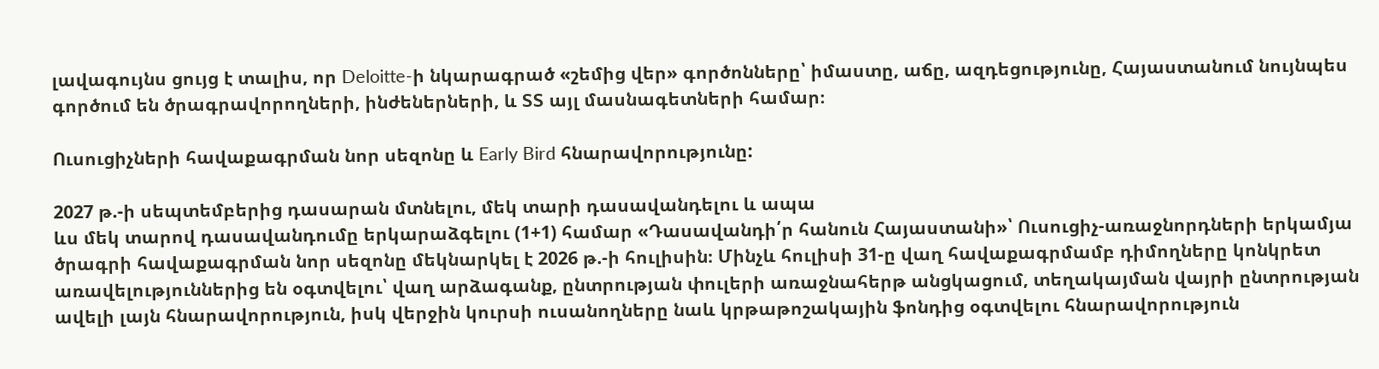լավագույնս ցույց է տալիս, որ Deloitte-ի նկարագրած «շեմից վեր» գործոնները՝ իմաստը, աճը, ազդեցությունը, Հայաստանում նույնպես գործում են ծրագրավորողների, ինժեներների, և ՏՏ այլ մասնագետների համար։

Ուսուցիչների հավաքագրման նոր սեզոնը և Early Bird հնարավորությունը:

2027 թ.-ի սեպտեմբերից դասարան մտնելու, մեկ տարի դասավանդելու և ապա
ևս մեկ տարով դասավանդումը երկարաձգելու (1+1) համար «Դասավանդի՛ր հանուն Հայաստանի»՝ Ուսուցիչ-առաջնորդների երկամյա ծրագրի հավաքագրման նոր սեզոնը մեկնարկել է 2026 թ.-ի հուլիսին։ Մինչև հուլիսի 31-ը վաղ հավաքագրմամբ դիմողները կոնկրետ առավելություններից են օգտվելու՝ վաղ արձագանք, ընտրության փուլերի առաջնահերթ անցկացում, տեղակայման վայրի ընտրության ավելի լայն հնարավորություն, իսկ վերջին կուրսի ուսանողները նաև կրթաթոշակային ֆոնդից օգտվելու հնարավորություն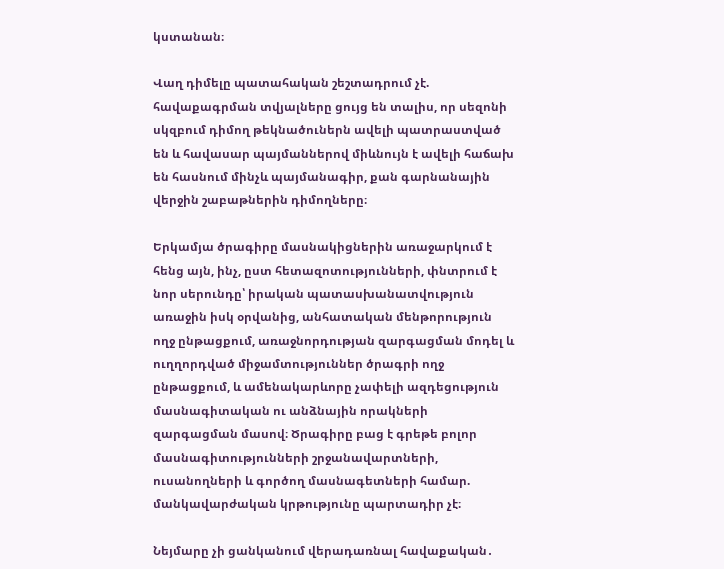կստանան։

Վաղ դիմելը պատահական շեշտադրում չէ. հավաքագրման տվյալները ցույց են տալիս, որ սեզոնի սկզբում դիմող թեկնածուներն ավելի պատրաստված են և հավասար պայմաններով միևնույն է ավելի հաճախ են հասնում մինչև պայմանագիր, քան գարնանային վերջին շաբաթներին դիմողները։

Երկամյա ծրագիրը մասնակիցներին առաջարկում է հենց այն, ինչ, ըստ հետազոտությունների, փնտրում է նոր սերունդը՝ իրական պատասխանատվություն առաջին իսկ օրվանից, անհատական մենթորություն ողջ ընթացքում, առաջնորդության զարգացման մոդել և ուղղորդված միջամտություններ ծրագրի ողջ ընթացքում, և ամենակարևորը չափելի ազդեցություն մասնագիտական ու անձնային որակների զարգացման մասով։ Ծրագիրը բաց է գրեթե բոլոր մասնագիտությունների շրջանավարտների, ուսանողների և գործող մասնագետների համար. մանկավարժական կրթությունը պարտադիր չէ։

Նեյմարը չի ցանկանում վերադառնալ հավաքական․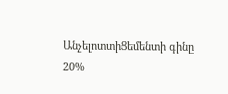ԱնչելոտտիՑեմենտի գինը 20%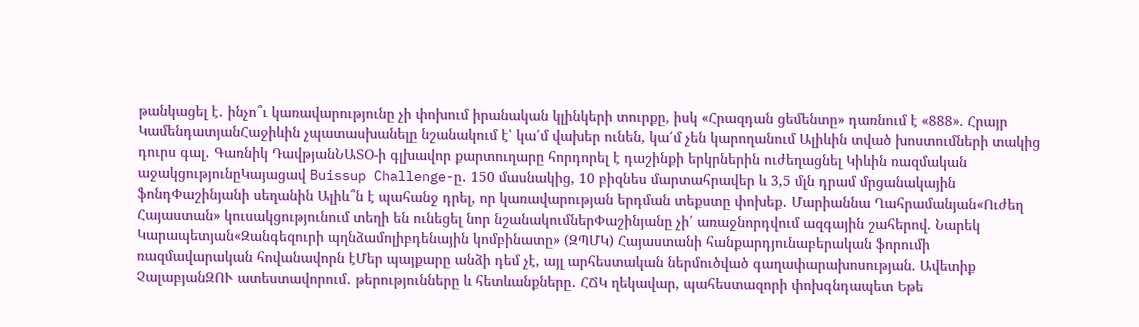թանկացել է․ ինչո՞ւ կառավարությունը չի փոխում իրանական կլինկերի տուրքը, իսկ «Հրազդան ցեմենտը» դառնում է «888». Հրայր ԿամենդատյանՀաջիևին չպատասխանելը նշանակում է՝ կա՛մ վախեր ունեն, կա՛մ չեն կարողանում Ալիևին տված խոստումների տակից դուրս գալ․ Գառնիկ ԴավթյանՆԱՏՕ-ի գլխավոր քարտուղարը հորդորել է դաշինքի երկրներին ուժեղացնել Կիևին ռազմական աջակցությունըԿայացավ Buissup Challenge-ը․ 150 մասնակից, 10 բիզնես մարտահրավեր և 3,5 մլն դրամ մրցանակային ֆոնդՓաշինյանի սեղանին Ալիև՞ն է պահանջ դրել, որ կառավարության երդման տեքստը փոխեք․ Մարիաննա Ղահրամանյան«Ուժեղ Հայաստան» կուսակցությունում տեղի են ունեցել նոր նշանակումներՓաշինյանը չի՛ առաջնորդվում ազգային շահերով. Նարեկ Կարապետյան«Զանգեզուրի պղնձամոլիբդենային կոմբինատը» (ԶՊՄԿ) Հայաստանի հանքարդյունաբերական ֆորումի ռազմավարական հովանավորն էՄեր պայքարը անձի դեմ չէ, այլ արհեստական ներմուծված գաղափարախոսության. Ավետիք ՉալաբյանԶՈՒ ատեստավորում․ թերությունները և հետևանքները․ ՀՃԿ ղեկավար, պահեստազորի փոխգնդապետ Եթե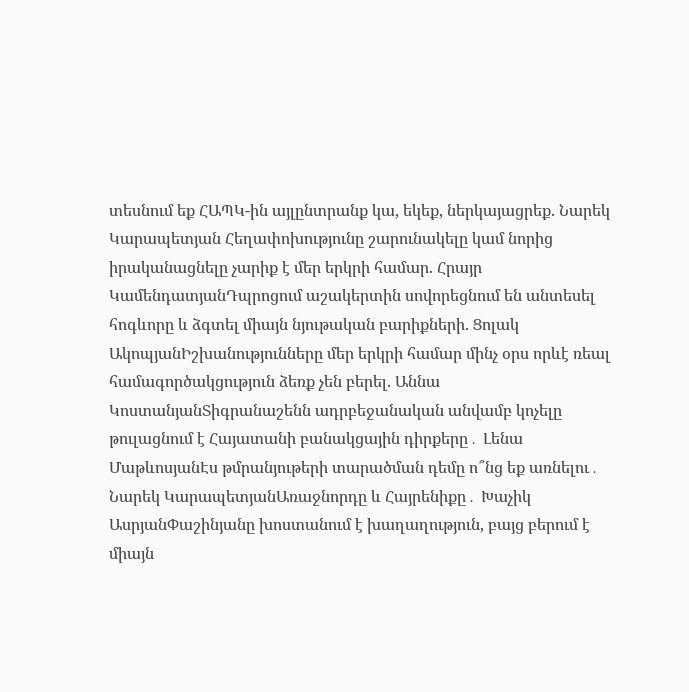տեսնում եք ՀԱՊԿ-ին այլընտրանք կա, եկեք, ներկայացրեք. Նարեկ Կարապետյան Հեղափոխությունը շարունակելը կամ նորից իրականացնելը չարիք է մեր երկրի համար. Հրայր ԿամենդատյանԴպրոցում աշակերտին սովորեցնում են անտեսել հոգևորը և ձգտել միայն նյութական բարիքների. Ցոլակ ԱկոպյանԻշխանությունները մեր երկրի համար մինչ օրս որևէ ռեալ համագործակցություն ձեռք չեն բերել. Աննա ԿոստանյանՏիգրանաշենն ադրբեջանական անվամբ կոչելը թուլացնում է Հայատանի բանակցային դիրքերը․ Լենա ՄաթևոսյանԷս թմրանյութերի տարածման դեմը ո՞նց եք առնելու․ Նարեկ ԿարապետյանԱռաջնորդը և Հայրենիքը․ Խաչիկ ԱսրյանՓաշինյանը խոստանում է խաղաղություն, բայց բերում է միայն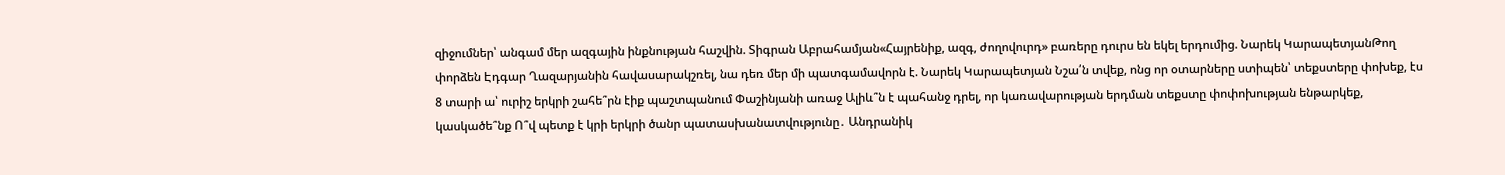զիջումներ՝ անգամ մեր ազգային ինքնության հաշվին. Տիգրան Աբրահամյան«Հայրենիք, ազգ, ժողովուրդ» բառերը դուրս են եկել երդումից. Նարեկ ԿարապետյանԹող փորձեն Էդգար Ղազարյանին հավասարակշռել, նա դեռ մեր մի պատգամավորն է. Նարեկ Կարապետյան Նշա՛ն տվեք, ոնց որ օտարները ստիպեն՝ տեքստերը փոխեք, էս 8 տարի ա՝ ուրիշ երկրի շահե՞րն էիք պաշտպանում Փաշինյանի առաջ Ալիև՞ն է պահանջ դրել, որ կառավարության երդման տեքստը փոփոխության ենթարկեք, կասկածե՞նք Ո՞վ պետք է կրի երկրի ծանր պատասխանատվությունը․ Անդրանիկ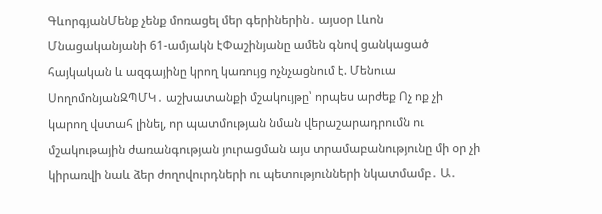ԳևորգյանՄենք չենք մոռացել մեր գերիներին․ այսօր Լևոն Մնացականյանի 61-ամյակն էՓաշինյանը ամեն գնով ցանկացած հայկական և ազգայինը կրող կառույց ոչնչացնում է. Մենուա ՍողոմոնյանԶՊՄԿ․ աշխատանքի մշակույթը՝ որպես արժեք Ոչ ոք չի կարող վստահ լինել, որ պատմության նման վերաշարադրումն ու մշակութային ժառանգության յուրացման այս տրամաբանությունը մի օր չի կիրառվի նաև ձեր ժողովուրդների ու պետությունների նկատմամբ․ Ա․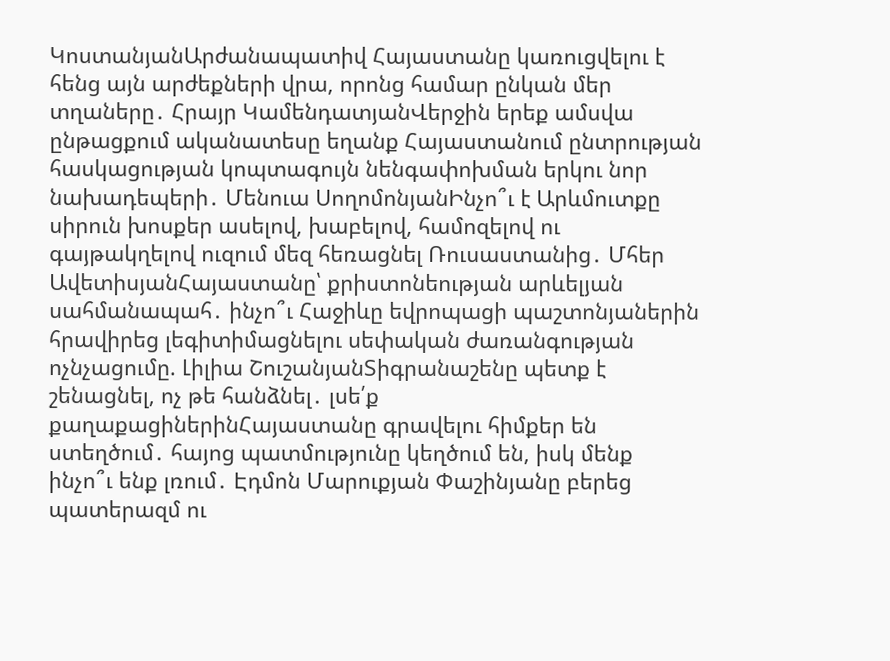ԿոստանյանԱրժանապատիվ Հայաստանը կառուցվելու է հենց այն արժեքների վրա, որոնց համար ընկան մեր տղաները․ Հրայր ԿամենդատյանՎերջին երեք ամսվա ընթացքում ականատեսը եղանք Հայաստանում ընտրության հասկացության կոպտագույն նենգափոխման երկու նոր նախադեպերի․ Մենուա ՍողոմոնյանԻնչո՞ւ է Արևմուտքը սիրուն խոսքեր ասելով, խաբելով, համոզելով ու գայթակղելով ուզում մեզ հեռացնել Ռուսաստանից․ Մհեր ԱվետիսյանՀայաստանը՝ քրիստոնեության արևելյան սահմանապահ․ ինչո՞ւ Հաջիևը եվրոպացի պաշտոնյաներին հրավիրեց լեգիտիմացնելու սեփական ժառանգության ոչնչացումը. Լիլիա ՇուշանյանՏիգրանաշենը պետք է շենացնել, ոչ թե հանձնել․ լսե՛ք քաղաքացիներինՀայաստանը գրավելու հիմքեր են ստեղծում․ հայոց պատմությունը կեղծում են, իսկ մենք ինչո՞ւ ենք լռում․ Էդմոն Մարուքյան Փաշինյանը բերեց պատերազմ ու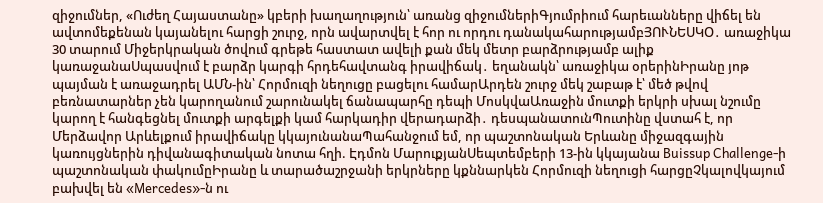զիջումներ, «Ուժեղ Հայաստանը» կբերի խաղաղություն՝ առանց զիջումներիԳյումրիում հարեւանները վիճել են ավտոմեքենան կայանելու հարցի շուրջ, որն ավարտվել է հոր ու որդու դանակահարությամբՅՈՒՆԵՍԿՕ․ առաջիկա 30 տարում Միջերկրական ծովում գրեթե հաստատ ավելի քան մեկ մետր բարձրությամբ ալիք կառաջանաՍպասվում է բարձր կարգի հրդեհավտանգ իրավիճակ․ եղանակն՝ առաջիկա օրերինԻրանը յոթ պայման է առաջադրել ԱՄՆ-ին՝ Հորմուզի նեղուցը բացելու համարԱրդեն շուրջ մեկ շաբաթ է՝ մեծ թվով բեռնատարներ չեն կարողանում շարունակել ճանապարհը դեպի ՄոսկվաԱռաջին մուտքի երկրի սխալ նշումը կարող է հանգեցնել մուտքի արգելքի կամ հարկադիր վերադարձի․ դեսպանատունՊուտինը վստահ է, որ Մերձավոր Արևելքում իրավիճակը կկայունանաՊահանջում եմ, որ պաշտոնական Երևանը միջազգային կառույցներին դիվանագիտական նոտա հղի. Էդմոն ՄարուքյանՍեպտեմբերի 13-ին կկայանա Buissup Challenge-ի պաշտոնական փակումըԻրանը և տարածաշրջանի երկրները կքննարկեն Հորմուզի նեղուցի հարցըՉկալովկայում բախվել են «Mercedes»-ն ու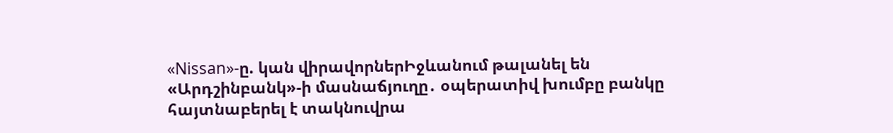«Nissan»-ը. կան վիրավորներԻջևանում թալանել են «Արդշինբանկ»-ի մասնաճյուղը․ օպերատիվ խումբը բանկը հայտնաբերել է տակնուվրա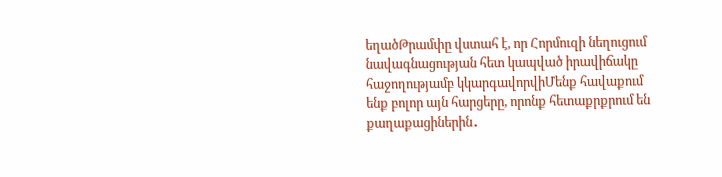եղածԹրամփը վստահ է, որ Հորմուզի նեղուցում նավագնացության հետ կապված իրավիճակը հաջողությամբ կկարգավորվիՄենք հավաքում ենք բոլոր այն հարցերը, որոնք հետաքրքրում են քաղաքացիներին․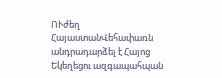ՈՒժեղ ՀայաստանՎեհափառն անդրադարձել է Հայոց Եկեղեցու ազգապահպան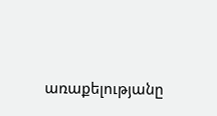առաքելությանը